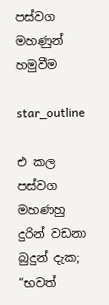පස්වග මහණුන් හමුවීම

star_outline

එ කල පස්වග මහණහු දුරින් වඩනා බුදුන් දැක; “භවත්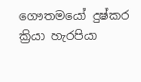ගෞතමයෝ දුෂ්කර ක්‍රියා හැරපියා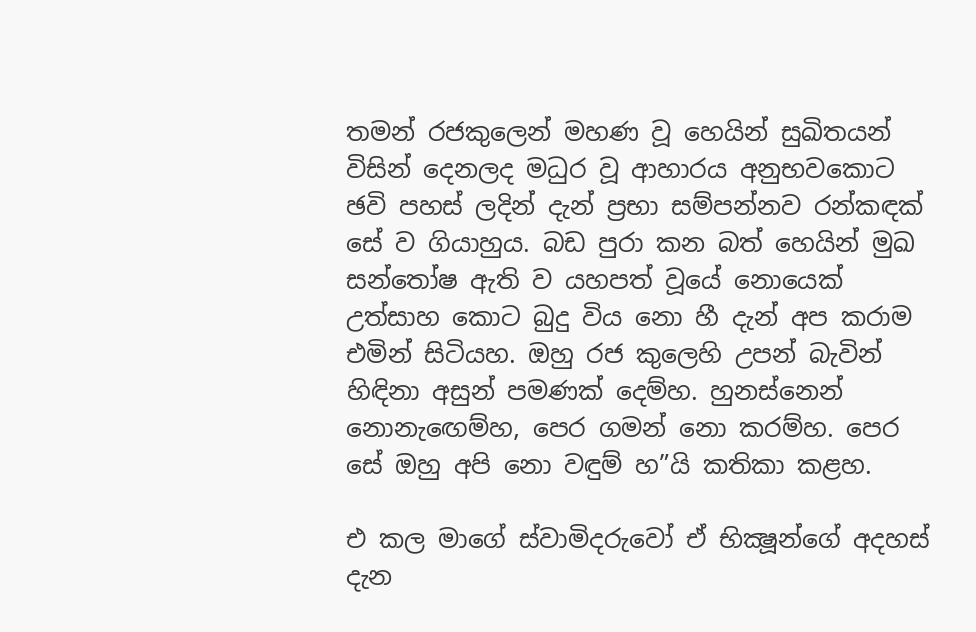තමන් රජකුලෙන් මහණ වූ හෙයින් සුඛිතයන් විසින් දෙනලද මධුර වූ ආහාරය අනුභවකොට ඡවි පහස් ලදින් දැන් ප්‍රභා සම්පන්නව රන්කඳක් සේ ව ගියාහුය. බඩ පුරා කන බත් හෙයින් මුඛ සන්තෝෂ ඇති ව යහපත් වූයේ නොයෙක් උත්සාහ කොට බුදු විය නො හී දැන් අප කරාම එමින් සිටියහ. ඔහු රජ කුලෙහි උපන් බැවින් හිඳිනා අසුන් පමණක් දෙම්හ. හුනස්නෙන් නොනැඟෙම්හ, පෙර ගමන් නො කරම්හ. පෙර සේ ඔහු අපි නො වඳුම් හ”යි කතිකා කළහ.

එ කල මාගේ ස්වාමිදරුවෝ ඒ භික්‍ෂූන්ගේ අදහස් දැන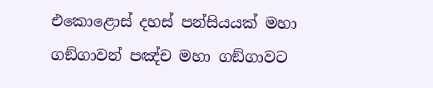එකොළොස් දහස් පන්සියයක් මහා ගඞ්ගාවන් පඤ්ච මහා ගඞ්ගාවට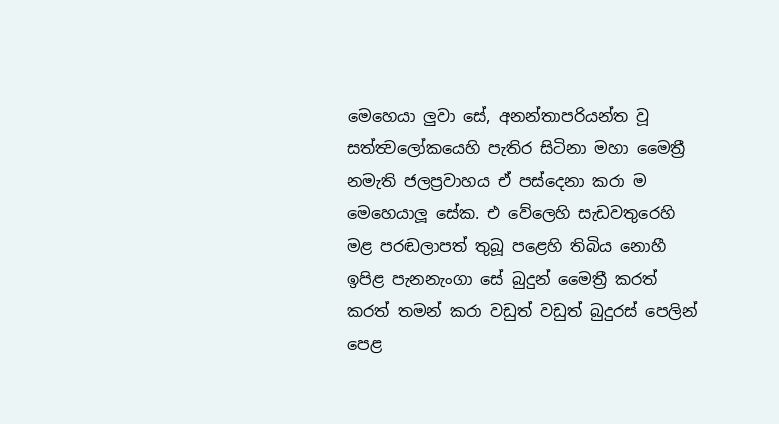මෙහෙයා ලුවා සේ, අනන්තාපරියන්ත වූ සත්ත්‍වලෝකයෙහි පැතිර සිටිනා මහා මෛත්‍රී නමැති ජලප්‍රවාහය ඒ පස්දෙනා කරා ම මෙහෙයාලූ සේක. එ වේලෙහි සැඩවතුරෙහි මළ පරඬලාපත් තුබූ පළෙහි තිබිය නොහී ඉපිළ පැනනැංගා සේ බුදුන් මෛත්‍රී කරත් කරත් තමන් කරා වඩුත් වඩුත් බුදුරස් පෙලින් පෙළ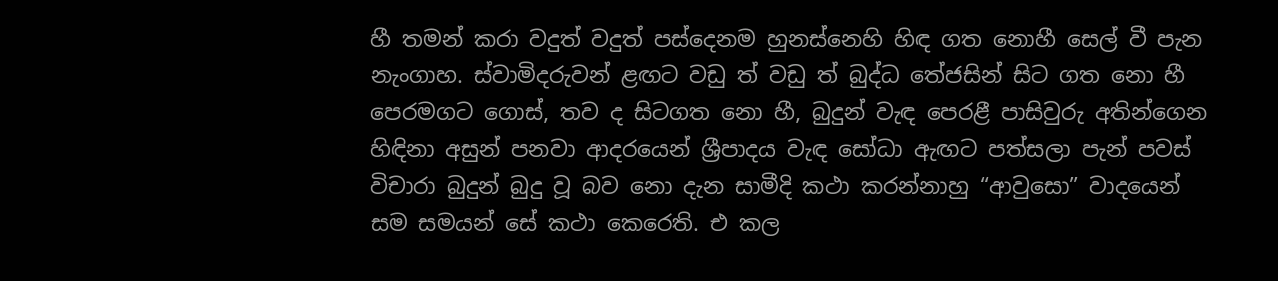හී තමන් කරා වදුත් වදුත් පස්දෙනම හුනස්නෙහි හිඳ ගත නොහී සෙල් වී පැන නැංගාහ. ස්වාමිදරුවන් ළඟට වඩු ත් වඩු ත් බුද්ධ තේජසින් සිට ගත නො හී පෙරමගට ගොස්, තව ද සිටගත නො හී, බුදුන් වැඳ පෙරළී පාසිවුරු අතින්ගෙන හිඳිනා අසුන් පනවා ආදරයෙන් ශ්‍රීපාදය වැඳ සෝධා ඇඟට පත්සලා පැන් පවස් විචාරා බුදුන් බුදු වූ බව නො දැන සාමීදි කථා කරන්නාහු “ආවුසො” වාදයෙන් සම සමයන් සේ කථා කෙරෙති. එ කල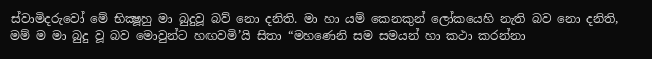ස්වාමිදරුවෝ මේ භික්‍ෂූහු මා බුදුවූ බව් නො දනිති. මා හා යම් කෙනකුන් ලෝකයෙහි නැති බව නො දනිති, මම් ම මා බුදු වූ බව මොවුන්ට හඟවමි’යි සිතා “මහණෙනි සම සමයන් හා කථා කරන්නා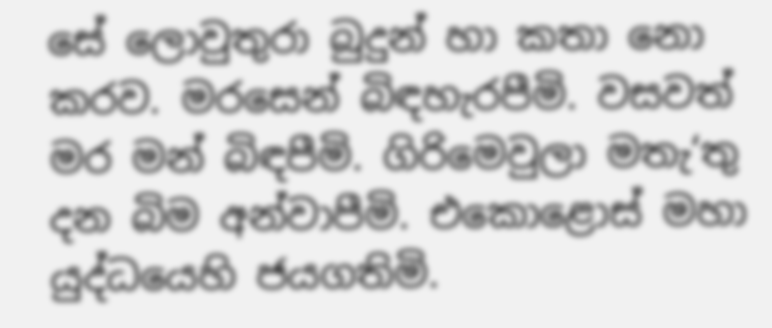සේ ලොවුතුරා බුදුන් හා කතා නො කරව. මරසෙන් බිඳහැරපීමි. වසවත් මර මන් බිඳපීමි. ගිරිමෙවුලා මතැ‘තු දන බිම අන්වාපීමි. එකොළොස් මහා යුද්ධයෙහි ජයගතිමි.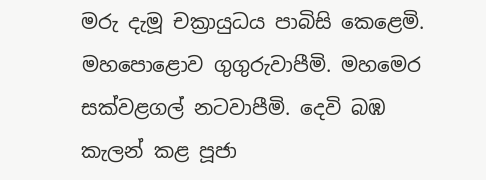මරු දැමූ චක්‍රායුධය පාබිසි කෙළෙමි. මහපොළොව ගුගුරුවාපීමි. මහමෙර සක්වළගල් නටවාපීමි. දෙවි බඹ කැලන් කළ පූජා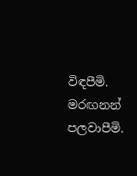විඳපීමි. මරඟනන් පලවාපීමි.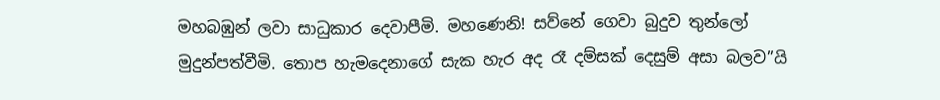මහබඹුන් ලවා සාධුකාර දෙවාපීමි. මහණෙනි! සව්නේ ගෙවා බුදුව තුන්ලෝ මුදුන්පත්වීමි. තොප හැමදෙනාගේ සැක හැර අද රෑ දම්සක් දෙසුම් අසා බලව”යි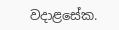වදාළසේක.